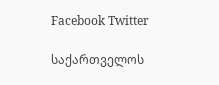Facebook Twitter

საქართველოს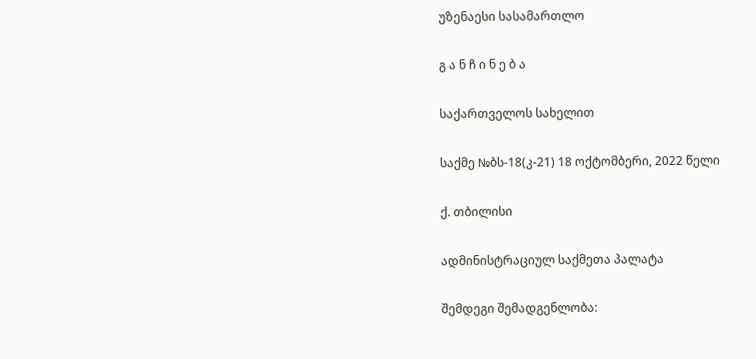უზენაესი სასამართლო

გ ა ნ ჩ ი ნ ე ბ ა

საქართველოს სახელით

საქმე №ბს-18(კ-21) 18 ოქტომბერი, 2022 წელი

ქ. თბილისი

ადმინისტრაციულ საქმეთა პალატა

შემდეგი შემადგენლობა: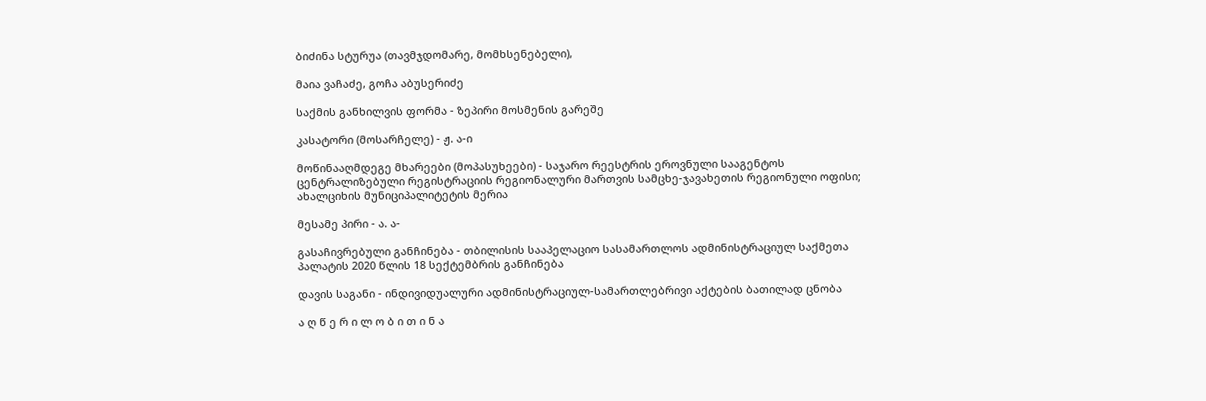ბიძინა სტურუა (თავმჯდომარე, მომხსენებელი),

მაია ვაჩაძე, გოჩა აბუსერიძე

საქმის განხილვის ფორმა - ზეპირი მოსმენის გარეშე

კასატორი (მოსარჩელე) - ჟ. ა-ი

მოწინააღმდეგე მხარეები (მოპასუხეები) - საჯარო რეესტრის ეროვნული სააგენტოს ცენტრალიზებული რეგისტრაციის რეგიონალური მართვის სამცხე-ჯავახეთის რეგიონული ოფისი; ახალციხის მუნიციპალიტეტის მერია

მესამე პირი - ა. ა-

გასაჩივრებული განჩინება - თბილისის სააპელაციო სასამართლოს ადმინისტრაციულ საქმეთა პალატის 2020 წლის 18 სექტემბრის განჩინება

დავის საგანი - ინდივიდუალური ადმინისტრაციულ-სამართლებრივი აქტების ბათილად ცნობა

ა ღ წ ე რ ი ლ ო ბ ი თ ი ნ ა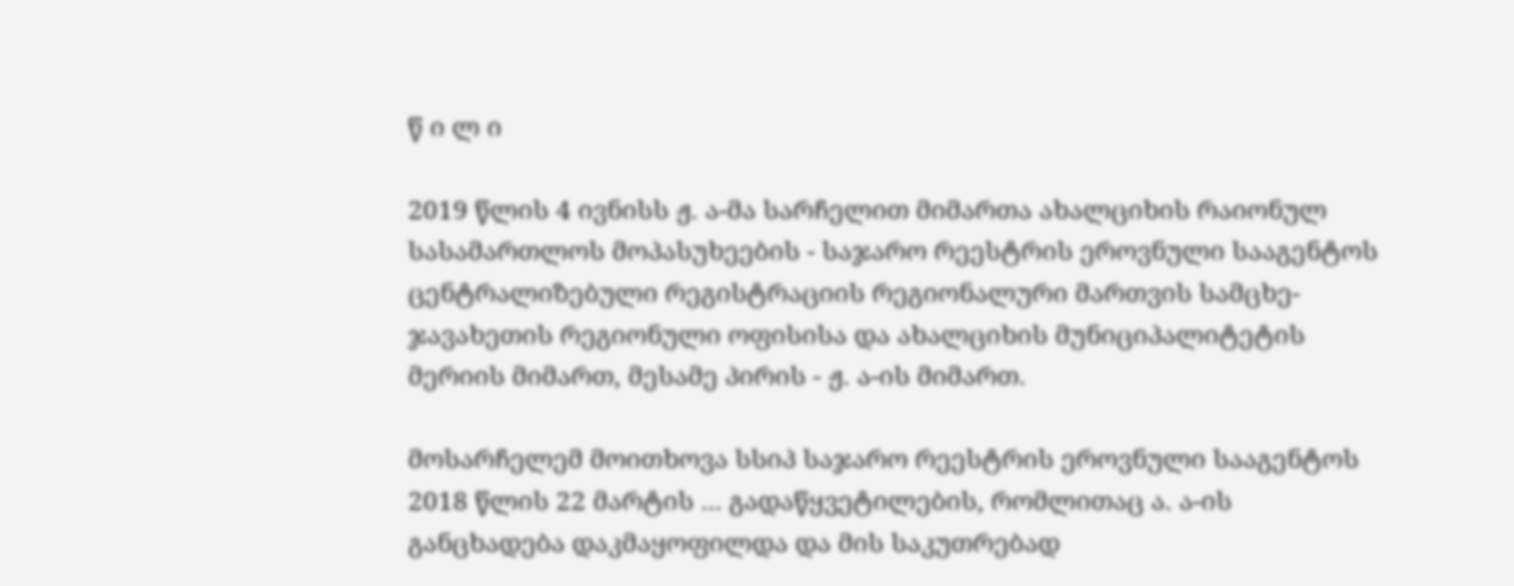წ ი ლ ი

2019 წლის 4 ივნისს ჟ. ა-მა სარჩელით მიმართა ახალციხის რაიონულ სასამართლოს მოპასუხეების - საჯარო რეესტრის ეროვნული სააგენტოს ცენტრალიზებული რეგისტრაციის რეგიონალური მართვის სამცხე-ჯავახეთის რეგიონული ოფისისა და ახალციხის მუნიციპალიტეტის მერიის მიმართ, მესამე პირის - ჟ. ა-ის მიმართ.

მოსარჩელემ მოითხოვა სსიპ საჯარო რეესტრის ეროვნული სააგენტოს 2018 წლის 22 მარტის ... გადაწყვეტილების, რომლითაც ა. ა-ის განცხადება დაკმაყოფილდა და მის საკუთრებად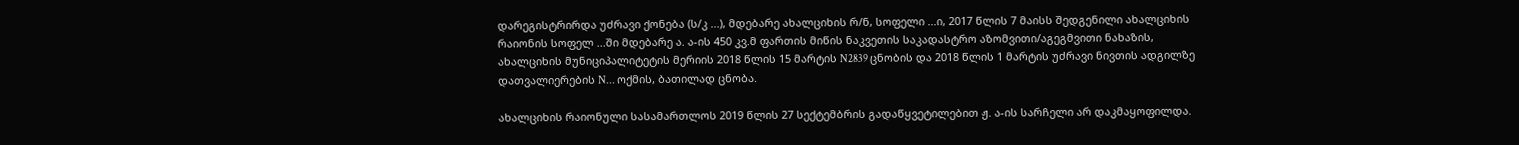დარეგისტრირდა უძრავი ქონება (ს/კ ...), მდებარე ახალციხის რ/ნ, სოფელი ...ი, 2017 წლის 7 მაისს შედგენილი ახალციხის რაიონის სოფელ ...ში მდებარე ა. ა-ის 450 კვ.მ ფართის მიწის ნაკვეთის საკადასტრო აზომვითი/აგეგმვითი ნახაზის, ახალციხის მუნიციპალიტეტის მერიის 2018 წლის 15 მარტის N2839 ცნობის და 2018 წლის 1 მარტის უძრავი ნივთის ადგილზე დათვალიერების N... ოქმის, ბათილად ცნობა.

ახალციხის რაიონული სასამართლოს 2019 წლის 27 სექტემბრის გადაწყვეტილებით ჟ. ა-ის სარჩელი არ დაკმაყოფილდა.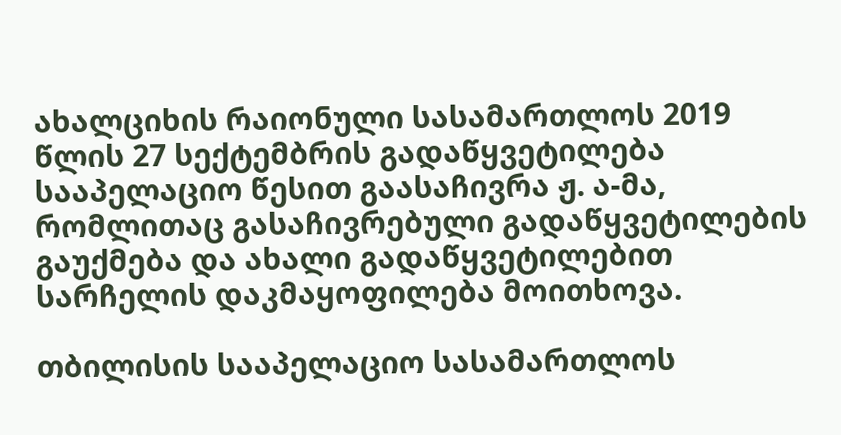ახალციხის რაიონული სასამართლოს 2019 წლის 27 სექტემბრის გადაწყვეტილება სააპელაციო წესით გაასაჩივრა ჟ. ა-მა, რომლითაც გასაჩივრებული გადაწყვეტილების გაუქმება და ახალი გადაწყვეტილებით სარჩელის დაკმაყოფილება მოითხოვა.

თბილისის სააპელაციო სასამართლოს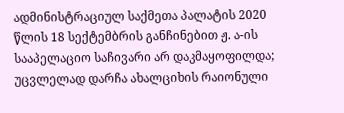ადმინისტრაციულ საქმეთა პალატის 2020 წლის 18 სექტემბრის განჩინებით ჟ. ა-ის სააპელაციო საჩივარი არ დაკმაყოფილდა; უცვლელად დარჩა ახალციხის რაიონული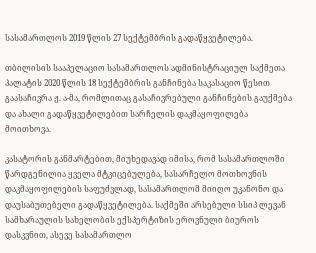სასამართლოს 2019 წლის 27 სექტემბრის გადაწყვეტილება.

თბილისის სააპელაციო სასამართლოს ადმინისტრაციულ საქმეთა პალატის 2020 წლის 18 სექტემბრის განჩინება საკასაციო წესით გაასაჩივრა ჟ. ა-მა, რომლითაც გასაჩივრებული განჩინების გაუქმება და ახალი გადაწყვეტილებით სარჩელის დაკმაყოფილება მოითხოვა.

კასატორის განმარტებით, მიუხედავად იმისა, რომ სასამართლოში წარდგენილია ყველა მტკიცებულება, სასარჩელო მოთხოვნის დაკმაყოფილების საფუძვლად, სასამართლომ მიიღო უკანონო და დაუსაბუთებელი გადაწყვეტილება. საქმეში არსებული სსიპ ლევან სამხარაულის სახელობის ექსპერტიზის ეროვნული ბიუროს დასკვნით, ასევე სასამართლო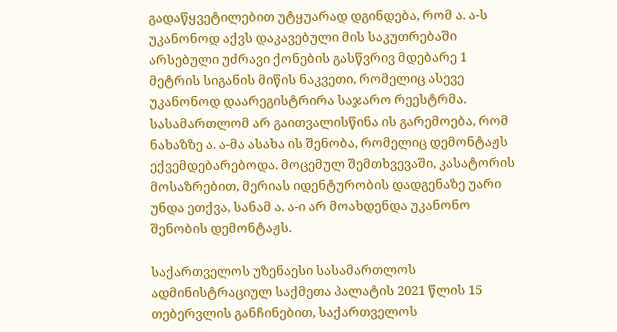გადაწყვეტილებით უტყუარად დგინდება, რომ ა. ა-ს უკანონოდ აქვს დაკავებული მის საკუთრებაში არსებული უძრავი ქონების გასწვრივ მდებარე 1 მეტრის სიგანის მიწის ნაკვეთი, რომელიც ასევე უკანონოდ დაარეგისტრირა საჯარო რეესტრმა. სასამართლომ არ გაითვალისწინა ის გარემოება, რომ ნახაზზე ა. ა-მა ასახა ის შენობა, რომელიც დემონტაჟს ექვემდებარებოდა. მოცემულ შემთხვევაში, კასატორის მოსაზრებით, მერიას იდენტურობის დადგენაზე უარი უნდა ეთქვა, სანამ ა. ა-ი არ მოახდენდა უკანონო შენობის დემონტაჟს.

საქართველოს უზენაესი სასამართლოს ადმინისტრაციულ საქმეთა პალატის 2021 წლის 15 თებერვლის განჩინებით, საქართველოს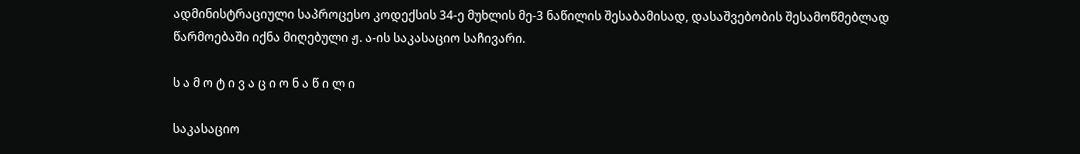ადმინისტრაციული საპროცესო კოდექსის 34-ე მუხლის მე-3 ნაწილის შესაბამისად, დასაშვებობის შესამოწმებლად წარმოებაში იქნა მიღებული ჟ. ა-ის საკასაციო საჩივარი.

ს ა მ ო ტ ი ვ ა ც ი ო ნ ა წ ი ლ ი

საკასაციო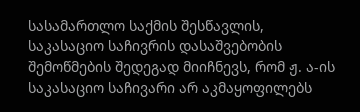სასამართლო საქმის შესწავლის, საკასაციო საჩივრის დასაშვებობის შემოწმების შედეგად მიიჩნევს, რომ ჟ. ა-ის საკასაციო საჩივარი არ აკმაყოფილებს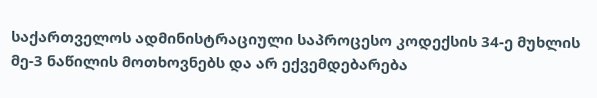საქართველოს ადმინისტრაციული საპროცესო კოდექსის 34-ე მუხლის მე-3 ნაწილის მოთხოვნებს და არ ექვემდებარება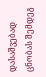დასაშვებად ცნობას შემდეგ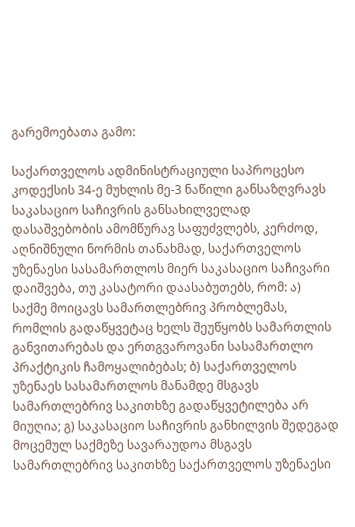გარემოებათა გამო:

საქართველოს ადმინისტრაციული საპროცესო კოდექსის 34-ე მუხლის მე-3 ნაწილი განსაზღვრავს საკასაციო საჩივრის განსახილველად დასაშვებობის ამომწურავ საფუძვლებს, კერძოდ, აღნიშნული ნორმის თანახმად, საქართველოს უზენაესი სასამართლოს მიერ საკასაციო საჩივარი დაიშვება, თუ კასატორი დაასაბუთებს, რომ: ა) საქმე მოიცავს სამართლებრივ პრობლემას, რომლის გადაწყვეტაც ხელს შეუწყობს სამართლის განვითარებას და ერთგვაროვანი სასამართლო პრაქტიკის ჩამოყალიბებას; ბ) საქართველოს უზენაეს სასამართლოს მანამდე მსგავს სამართლებრივ საკითხზე გადაწყვეტილება არ მიუღია; გ) საკასაციო საჩივრის განხილვის შედეგად მოცემულ საქმეზე სავარაუდოა მსგავს სამართლებრივ საკითხზე საქართველოს უზენაესი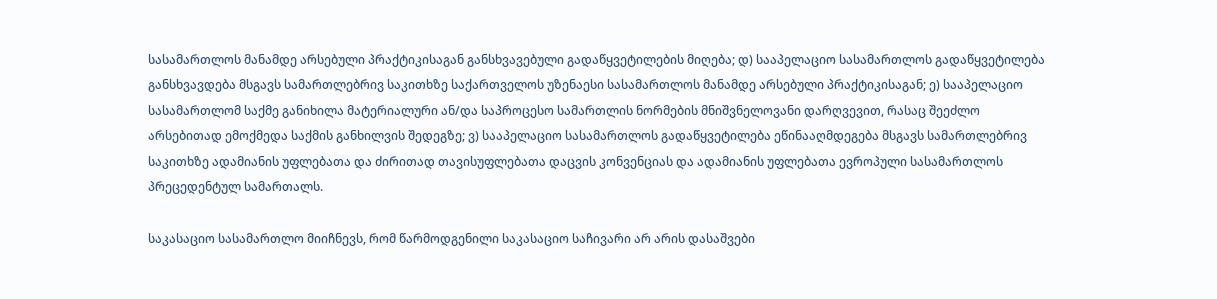სასამართლოს მანამდე არსებული პრაქტიკისაგან განსხვავებული გადაწყვეტილების მიღება; დ) სააპელაციო სასამართლოს გადაწყვეტილება განსხვავდება მსგავს სამართლებრივ საკითხზე საქართველოს უზენაესი სასამართლოს მანამდე არსებული პრაქტიკისაგან; ე) სააპელაციო სასამართლომ საქმე განიხილა მატერიალური ან/და საპროცესო სამართლის ნორმების მნიშვნელოვანი დარღვევით, რასაც შეეძლო არსებითად ემოქმედა საქმის განხილვის შედეგზე; ვ) სააპელაციო სასამართლოს გადაწყვეტილება ეწინააღმდეგება მსგავს სამართლებრივ საკითხზე ადამიანის უფლებათა და ძირითად თავისუფლებათა დაცვის კონვენციას და ადამიანის უფლებათა ევროპული სასამართლოს პრეცედენტულ სამართალს.

საკასაციო სასამართლო მიიჩნევს, რომ წარმოდგენილი საკასაციო საჩივარი არ არის დასაშვები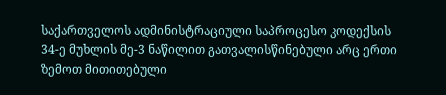საქართველოს ადმინისტრაციული საპროცესო კოდექსის 34-ე მუხლის მე-3 ნაწილით გათვალისწინებული არც ერთი ზემოთ მითითებული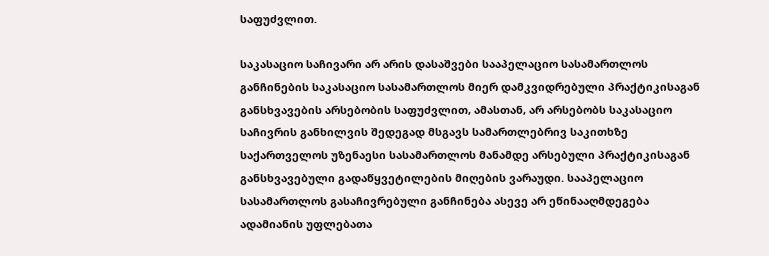საფუძვლით.

საკასაციო საჩივარი არ არის დასაშვები სააპელაციო სასამართლოს განჩინების საკასაციო სასამართლოს მიერ დამკვიდრებული პრაქტიკისაგან განსხვავების არსებობის საფუძვლით, ამასთან, არ არსებობს საკასაციო საჩივრის განხილვის შედეგად მსგავს სამართლებრივ საკითხზე საქართველოს უზენაესი სასამართლოს მანამდე არსებული პრაქტიკისაგან განსხვავებული გადაწყვეტილების მიღების ვარაუდი. სააპელაციო სასამართლოს გასაჩივრებული განჩინება ასევე არ ეწინააღმდეგება ადამიანის უფლებათა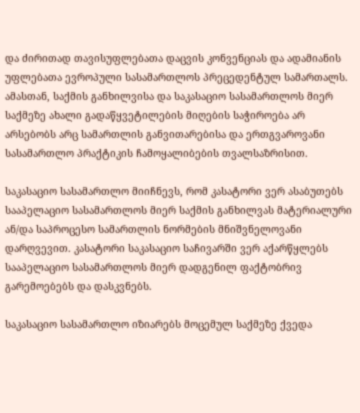და ძირითად თავისუფლებათა დაცვის კონვენციას და ადამიანის უფლებათა ევროპული სასამართლოს პრეცედენტულ სამართალს. ამასთან, საქმის განხილვისა და საკასაციო სასამართლოს მიერ საქმეზე ახალი გადაწყვეტილების მიღების საჭიროება არ არსებობს არც სამართლის განვითარებისა და ერთგვაროვანი სასამართლო პრაქტიკის ჩამოყალიბების თვალსაზრისით.

საკასაციო სასამართლო მიიჩნევს, რომ კასატორი ვერ ასაბუთებს სააპელაციო სასამართლოს მიერ საქმის განხილვას მატერიალური ან/და საპროცესო სამართლის ნორმების მნიშვნელოვანი დარღვევით. კასატორი საკასაციო საჩივარში ვერ აქარწყლებს სააპელაციო სასამართლოს მიერ დადგენილ ფაქტობრივ გარემოებებს და დასკვნებს.

საკასაციო სასამართლო იზიარებს მოცემულ საქმეზე ქვედა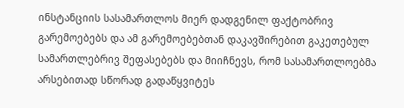ინსტანციის სასამართლოს მიერ დადგენილ ფაქტობრივ გარემოებებს და ამ გარემოებებთან დაკავშირებით გაკეთებულ სამართლებრივ შეფასებებს და მიიჩნევს, რომ სასამართლოებმა არსებითად სწორად გადაწყვიტეს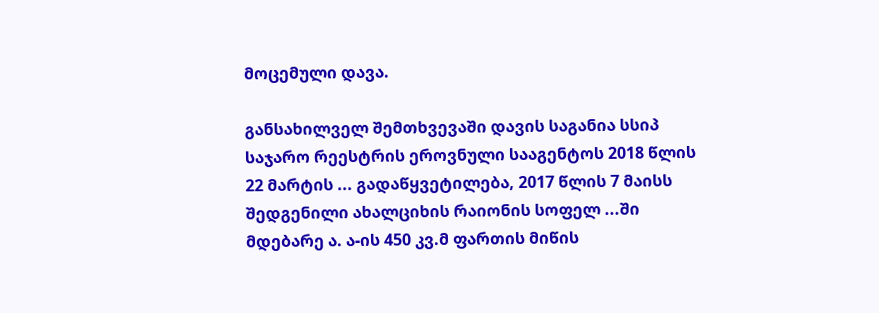მოცემული დავა.

განსახილველ შემთხვევაში დავის საგანია სსიპ საჯარო რეესტრის ეროვნული სააგენტოს 2018 წლის 22 მარტის ... გადაწყვეტილება, 2017 წლის 7 მაისს შედგენილი ახალციხის რაიონის სოფელ ...ში მდებარე ა. ა-ის 450 კვ.მ ფართის მიწის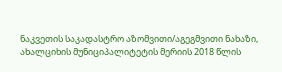ნაკვეთის საკადასტრო აზომვითი/აგეგმვითი ნახაზი, ახალციხის მუნიციპალიტეტის მერიის 2018 წლის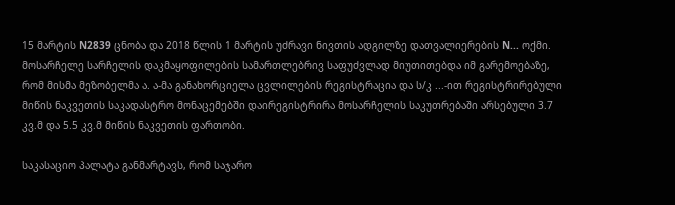15 მარტის N2839 ცნობა და 2018 წლის 1 მარტის უძრავი ნივთის ადგილზე დათვალიერების N... ოქმი. მოსარჩელე სარჩელის დაკმაყოფილების სამართლებრივ საფუძვლად მიუთითებდა იმ გარემოებაზე, რომ მისმა მეზობელმა ა. ა-მა განახორციელა ცვლილების რეგისტრაცია და ს/კ ...-ით რეგისტრირებული მიწის ნაკვეთის საკადასტრო მონაცემებში დაირეგისტრირა მოსარჩელის საკუთრებაში არსებული 3.7 კვ.მ და 5.5 კვ.მ მიწის ნაკვეთის ფართობი.

საკასაციო პალატა განმარტავს, რომ საჯარო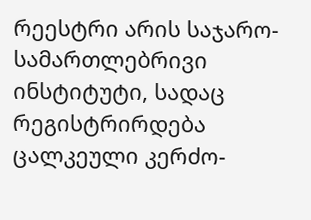რეესტრი არის საჯარო-სამართლებრივი ინსტიტუტი, სადაც რეგისტრირდება ცალკეული კერძო-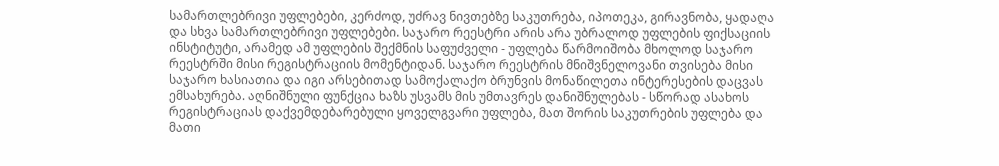სამართლებრივი უფლებები, კერძოდ, უძრავ ნივთებზე საკუთრება, იპოთეკა, გირავნობა, ყადაღა და სხვა სამართლებრივი უფლებები. საჯარო რეესტრი არის არა უბრალოდ უფლების ფიქსაციის ინსტიტუტი, არამედ ამ უფლების შექმნის საფუძველი - უფლება წარმოიშობა მხოლოდ საჯარო რეესტრში მისი რეგისტრაციის მომენტიდან. საჯარო რეესტრის მნიშვნელოვანი თვისება მისი საჯარო ხასიათია და იგი არსებითად სამოქალაქო ბრუნვის მონაწილეთა ინტერესების დაცვას ემსახურება. აღნიშნული ფუნქცია ხაზს უსვამს მის უმთავრეს დანიშნულებას - სწორად ასახოს რეგისტრაციას დაქვემდებარებული ყოველგვარი უფლება, მათ შორის საკუთრების უფლება და მათი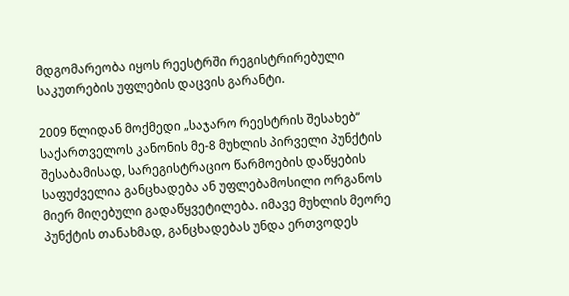მდგომარეობა იყოს რეესტრში რეგისტრირებული საკუთრების უფლების დაცვის გარანტი.

2009 წლიდან მოქმედი „საჯარო რეესტრის შესახებ“ საქართველოს კანონის მე-8 მუხლის პირველი პუნქტის შესაბამისად, სარეგისტრაციო წარმოების დაწყების საფუძველია განცხადება ან უფლებამოსილი ორგანოს მიერ მიღებული გადაწყვეტილება. იმავე მუხლის მეორე პუნქტის თანახმად, განცხადებას უნდა ერთვოდეს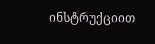ინსტრუქციით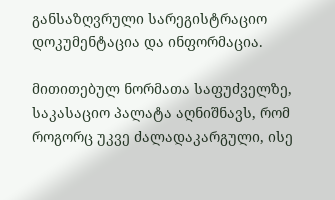განსაზღვრული სარეგისტრაციო დოკუმენტაცია და ინფორმაცია.

მითითებულ ნორმათა საფუძველზე, საკასაციო პალატა აღნიშნავს, რომ როგორც უკვე ძალადაკარგული, ისე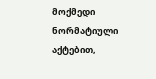მოქმედი ნორმატიული აქტებით,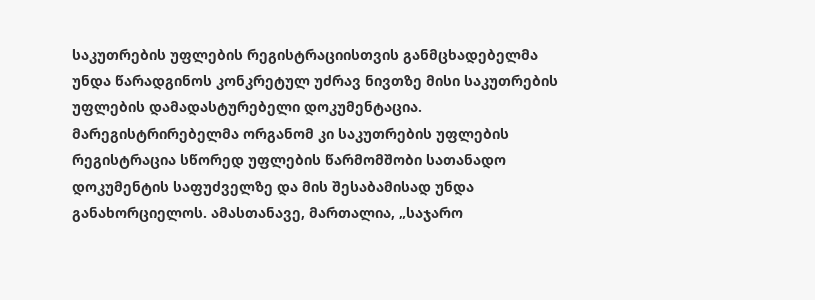საკუთრების უფლების რეგისტრაციისთვის განმცხადებელმა უნდა წარადგინოს კონკრეტულ უძრავ ნივთზე მისი საკუთრების უფლების დამადასტურებელი დოკუმენტაცია. მარეგისტრირებელმა ორგანომ კი საკუთრების უფლების რეგისტრაცია სწორედ უფლების წარმომშობი სათანადო დოკუმენტის საფუძველზე და მის შესაბამისად უნდა განახორციელოს. ამასთანავე, მართალია, „საჯარო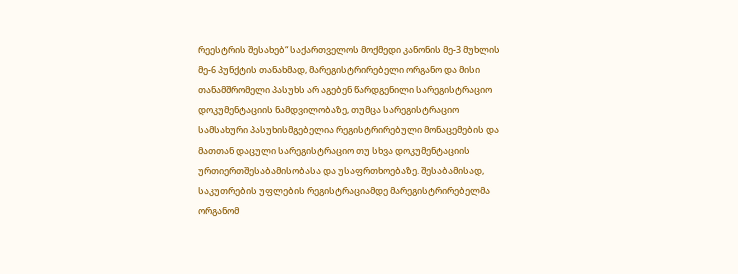რეესტრის შესახებ“ საქართველოს მოქმედი კანონის მე-3 მუხლის მე-6 პუნქტის თანახმად, მარეგისტრირებელი ორგანო და მისი თანამშრომელი პასუხს არ აგებენ წარდგენილი სარეგისტრაციო დოკუმენტაციის ნამდვილობაზე, თუმცა სარეგისტრაციო სამსახური პასუხისმგებელია რეგისტრირებული მონაცემების და მათთან დაცული სარეგისტრაციო თუ სხვა დოკუმენტაციის ურთიერთშესაბამისობასა და უსაფრთხოებაზე. შესაბამისად, საკუთრების უფლების რეგისტრაციამდე მარეგისტრირებელმა ორგანომ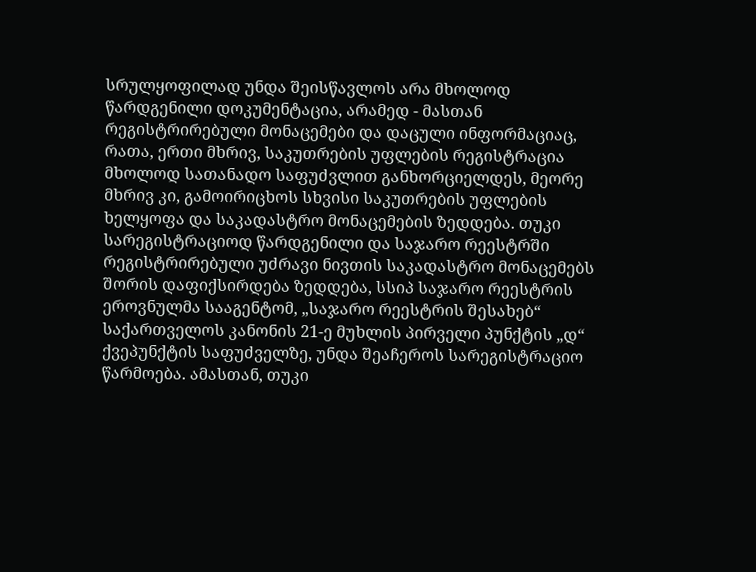სრულყოფილად უნდა შეისწავლოს არა მხოლოდ წარდგენილი დოკუმენტაცია, არამედ - მასთან რეგისტრირებული მონაცემები და დაცული ინფორმაციაც, რათა, ერთი მხრივ, საკუთრების უფლების რეგისტრაცია მხოლოდ სათანადო საფუძვლით განხორციელდეს, მეორე მხრივ კი, გამოირიცხოს სხვისი საკუთრების უფლების ხელყოფა და საკადასტრო მონაცემების ზედდება. თუკი სარეგისტრაციოდ წარდგენილი და საჯარო რეესტრში რეგისტრირებული უძრავი ნივთის საკადასტრო მონაცემებს შორის დაფიქსირდება ზედდება, სსიპ საჯარო რეესტრის ეროვნულმა სააგენტომ, „საჯარო რეესტრის შესახებ“ საქართველოს კანონის 21-ე მუხლის პირველი პუნქტის „დ“ ქვეპუნქტის საფუძველზე, უნდა შეაჩეროს სარეგისტრაციო წარმოება. ამასთან, თუკი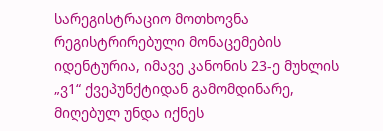სარეგისტრაციო მოთხოვნა რეგისტრირებული მონაცემების იდენტურია, იმავე კანონის 23-ე მუხლის „ვ1“ ქვეპუნქტიდან გამომდინარე, მიღებულ უნდა იქნეს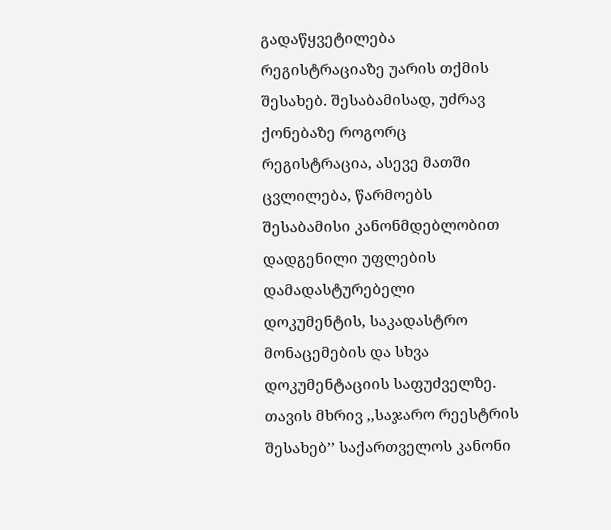გადაწყვეტილება რეგისტრაციაზე უარის თქმის შესახებ. შესაბამისად, უძრავ ქონებაზე როგორც რეგისტრაცია, ასევე მათში ცვლილება, წარმოებს შესაბამისი კანონმდებლობით დადგენილი უფლების დამადასტურებელი დოკუმენტის, საკადასტრო მონაცემების და სხვა დოკუმენტაციის საფუძველზე. თავის მხრივ ,,საჯარო რეესტრის შესახებ’’ საქართველოს კანონი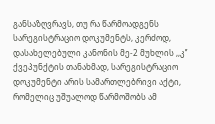განსაზღვრავს, თუ რა წარმოადგენს სარეგისტრაციო დოკუმენტს, კერძოდ, დასახელებული კანონის მე-2 მუხლის ,,კ’’ ქვეპუნქტის თანახმად, სარეგისტრაციო დოკუმენტი არის სამართლებრივი აქტი, რომელიც უშუალოდ წარმოშობს ამ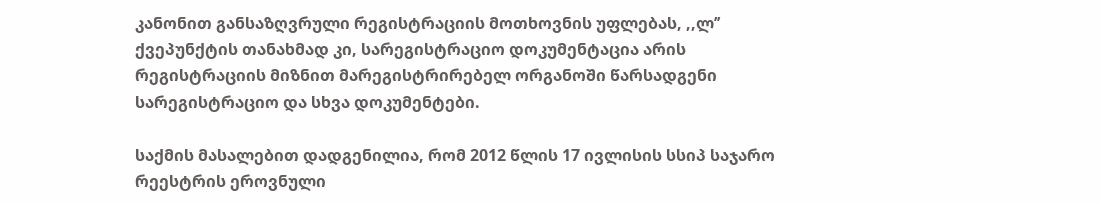კანონით განსაზღვრული რეგისტრაციის მოთხოვნის უფლებას, ,,ლ’’ ქვეპუნქტის თანახმად კი, სარეგისტრაციო დოკუმენტაცია არის რეგისტრაციის მიზნით მარეგისტრირებელ ორგანოში წარსადგენი სარეგისტრაციო და სხვა დოკუმენტები.

საქმის მასალებით დადგენილია, რომ 2012 წლის 17 ივლისის სსიპ საჯარო რეესტრის ეროვნული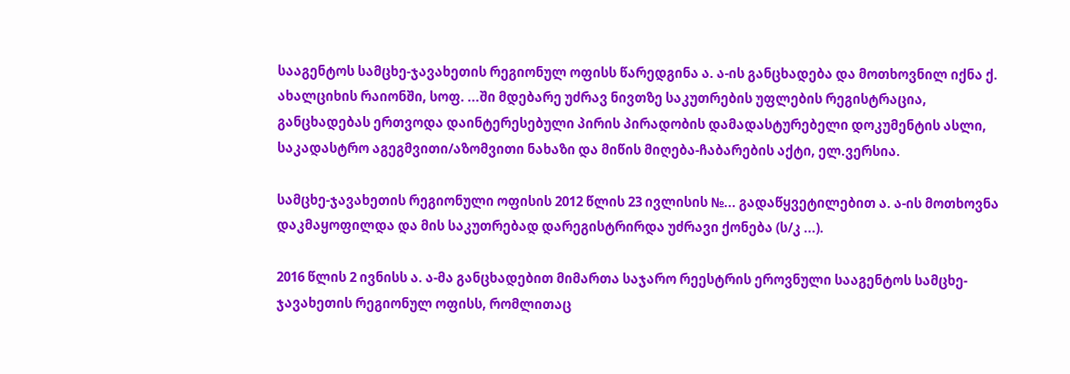სააგენტოს სამცხე-ჯავახეთის რეგიონულ ოფისს წარედგინა ა. ა-ის განცხადება და მოთხოვნილ იქნა ქ. ახალციხის რაიონში, სოფ. ...ში მდებარე უძრავ ნივთზე საკუთრების უფლების რეგისტრაცია, განცხადებას ერთვოდა დაინტერესებული პირის პირადობის დამადასტურებელი დოკუმენტის ასლი, საკადასტრო აგეგმვითი/აზომვითი ნახაზი და მიწის მიღება-ჩაბარების აქტი, ელ.ვერსია.

სამცხე-ჯავახეთის რეგიონული ოფისის 2012 წლის 23 ივლისის №... გადაწყვეტილებით ა. ა-ის მოთხოვნა დაკმაყოფილდა და მის საკუთრებად დარეგისტრირდა უძრავი ქონება (ს/კ ...).

2016 წლის 2 ივნისს ა. ა-მა განცხადებით მიმართა საჯარო რეესტრის ეროვნული სააგენტოს სამცხე-ჯავახეთის რეგიონულ ოფისს, რომლითაც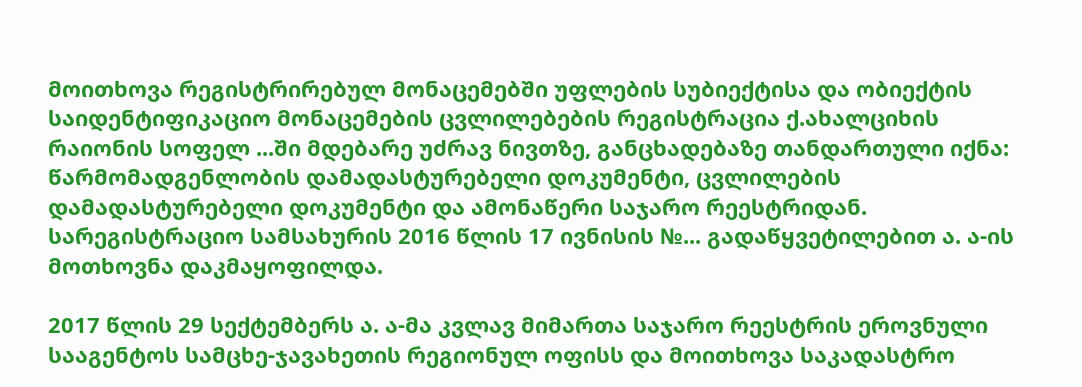მოითხოვა რეგისტრირებულ მონაცემებში უფლების სუბიექტისა და ობიექტის საიდენტიფიკაციო მონაცემების ცვლილებების რეგისტრაცია ქ.ახალციხის რაიონის სოფელ ...ში მდებარე უძრავ ნივთზე, განცხადებაზე თანდართული იქნა: წარმომადგენლობის დამადასტურებელი დოკუმენტი, ცვლილების დამადასტურებელი დოკუმენტი და ამონაწერი საჯარო რეესტრიდან. სარეგისტრაციო სამსახურის 2016 წლის 17 ივნისის №... გადაწყვეტილებით ა. ა-ის მოთხოვნა დაკმაყოფილდა.

2017 წლის 29 სექტემბერს ა. ა-მა კვლავ მიმართა საჯარო რეესტრის ეროვნული სააგენტოს სამცხე-ჯავახეთის რეგიონულ ოფისს და მოითხოვა საკადასტრო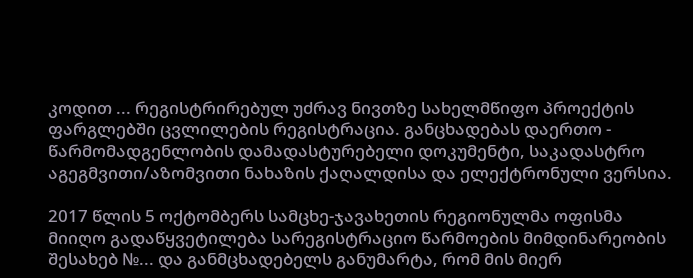კოდით ... რეგისტრირებულ უძრავ ნივთზე სახელმწიფო პროექტის ფარგლებში ცვლილების რეგისტრაცია. განცხადებას დაერთო - წარმომადგენლობის დამადასტურებელი დოკუმენტი, საკადასტრო აგეგმვითი/აზომვითი ნახაზის ქაღალდისა და ელექტრონული ვერსია.

2017 წლის 5 ოქტომბერს სამცხე-ჯავახეთის რეგიონულმა ოფისმა მიიღო გადაწყვეტილება სარეგისტრაციო წარმოების მიმდინარეობის შესახებ №... და განმცხადებელს განუმარტა, რომ მის მიერ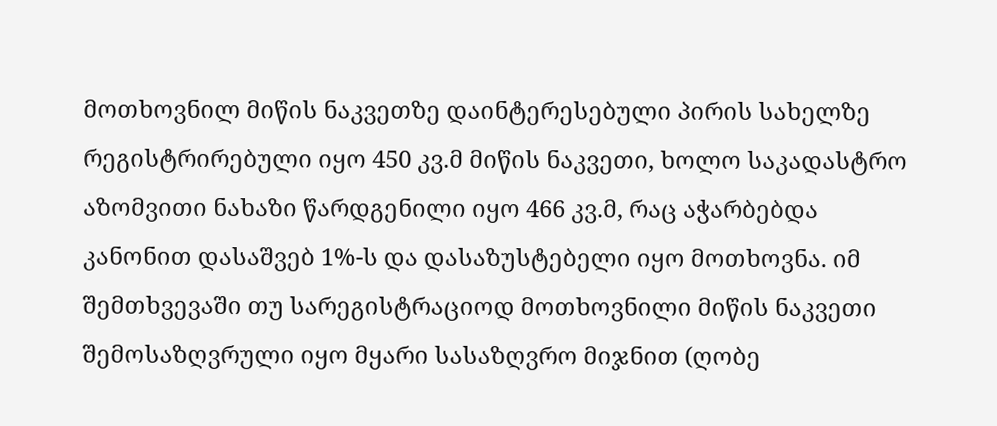მოთხოვნილ მიწის ნაკვეთზე დაინტერესებული პირის სახელზე რეგისტრირებული იყო 450 კვ.მ მიწის ნაკვეთი, ხოლო საკადასტრო აზომვითი ნახაზი წარდგენილი იყო 466 კვ.მ, რაც აჭარბებდა კანონით დასაშვებ 1%-ს და დასაზუსტებელი იყო მოთხოვნა. იმ შემთხვევაში თუ სარეგისტრაციოდ მოთხოვნილი მიწის ნაკვეთი შემოსაზღვრული იყო მყარი სასაზღვრო მიჯნით (ღობე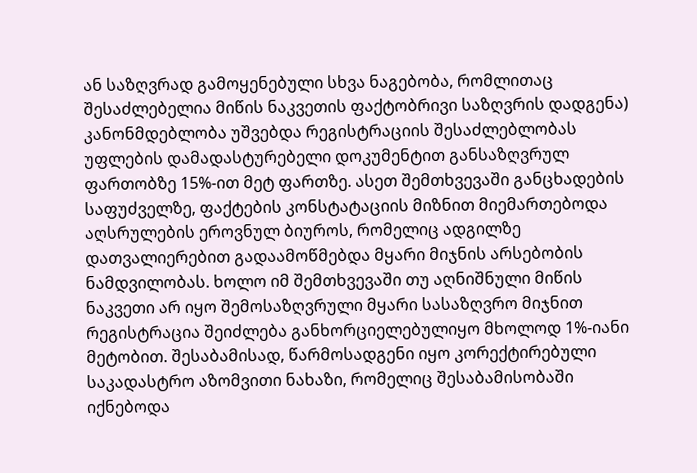ან საზღვრად გამოყენებული სხვა ნაგებობა, რომლითაც შესაძლებელია მიწის ნაკვეთის ფაქტობრივი საზღვრის დადგენა) კანონმდებლობა უშვებდა რეგისტრაციის შესაძლებლობას უფლების დამადასტურებელი დოკუმენტით განსაზღვრულ ფართობზე 15%-ით მეტ ფართზე. ასეთ შემთხვევაში განცხადების საფუძველზე, ფაქტების კონსტატაციის მიზნით მიემართებოდა აღსრულების ეროვნულ ბიუროს, რომელიც ადგილზე დათვალიერებით გადაამოწმებდა მყარი მიჯნის არსებობის ნამდვილობას. ხოლო იმ შემთხვევაში თუ აღნიშნული მიწის ნაკვეთი არ იყო შემოსაზღვრული მყარი სასაზღვრო მიჯნით რეგისტრაცია შეიძლება განხორციელებულიყო მხოლოდ 1%-იანი მეტობით. შესაბამისად, წარმოსადგენი იყო კორექტირებული საკადასტრო აზომვითი ნახაზი, რომელიც შესაბამისობაში იქნებოდა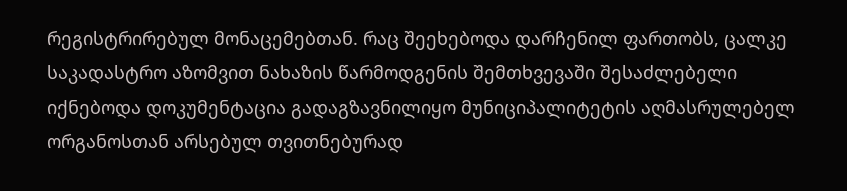რეგისტრირებულ მონაცემებთან. რაც შეეხებოდა დარჩენილ ფართობს, ცალკე საკადასტრო აზომვით ნახაზის წარმოდგენის შემთხვევაში შესაძლებელი იქნებოდა დოკუმენტაცია გადაგზავნილიყო მუნიციპალიტეტის აღმასრულებელ ორგანოსთან არსებულ თვითნებურად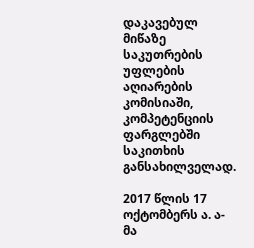დაკავებულ მიწაზე საკუთრების უფლების აღიარების კომისიაში, კომპეტენციის ფარგლებში საკითხის განსახილველად.

2017 წლის 17 ოქტომბერს ა. ა-მა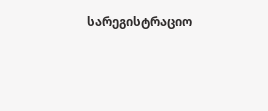სარეგისტრაციო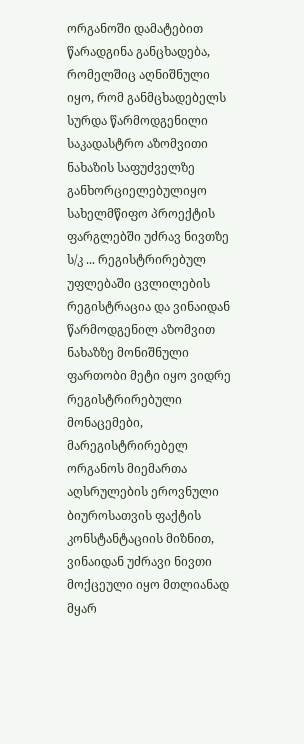ორგანოში დამატებით წარადგინა განცხადება, რომელშიც აღნიშნული იყო, რომ განმცხადებელს სურდა წარმოდგენილი საკადასტრო აზომვითი ნახაზის საფუძველზე განხორციელებულიყო სახელმწიფო პროექტის ფარგლებში უძრავ ნივთზე ს/კ ... რეგისტრირებულ უფლებაში ცვლილების რეგისტრაცია და ვინაიდან წარმოდგენილ აზომვით ნახაზზე მონიშნული ფართობი მეტი იყო ვიდრე რეგისტრირებული მონაცემები, მარეგისტრირებელ ორგანოს მიემართა აღსრულების ეროვნული ბიუროსათვის ფაქტის კონსტანტაციის მიზნით, ვინაიდან უძრავი ნივთი მოქცეული იყო მთლიანად მყარ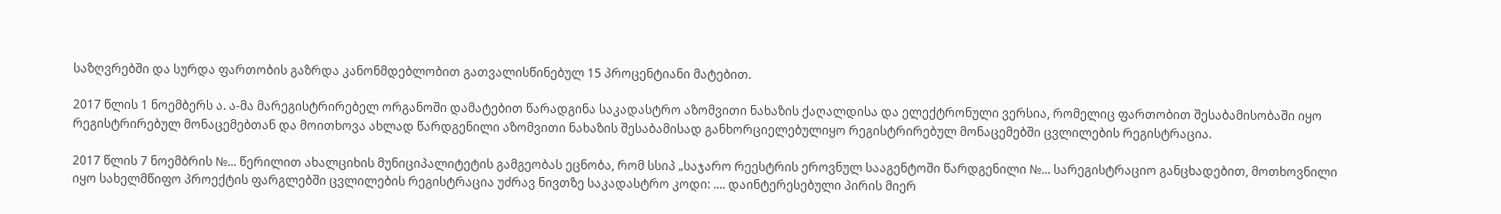საზღვრებში და სურდა ფართობის გაზრდა კანონმდებლობით გათვალისწინებულ 15 პროცენტიანი მატებით.

2017 წლის 1 ნოემბერს ა. ა-მა მარეგისტრირებელ ორგანოში დამატებით წარადგინა საკადასტრო აზომვითი ნახაზის ქაღალდისა და ელექტრონული ვერსია, რომელიც ფართობით შესაბამისობაში იყო რეგისტრირებულ მონაცემებთან და მოითხოვა ახლად წარდგენილი აზომვითი ნახაზის შესაბამისად განხორციელებულიყო რეგისტრირებულ მონაცემებში ცვლილების რეგისტრაცია.

2017 წლის 7 ნოემბრის №... წერილით ახალციხის მუნიციპალიტეტის გამგეობას ეცნობა, რომ სსიპ „საჯარო რეესტრის ეროვნულ სააგენტოში წარდგენილი №... სარეგისტრაციო განცხადებით, მოთხოვნილი იყო სახელმწიფო პროექტის ფარგლებში ცვლილების რეგისტრაცია უძრავ ნივთზე საკადასტრო კოდი: .... დაინტერესებული პირის მიერ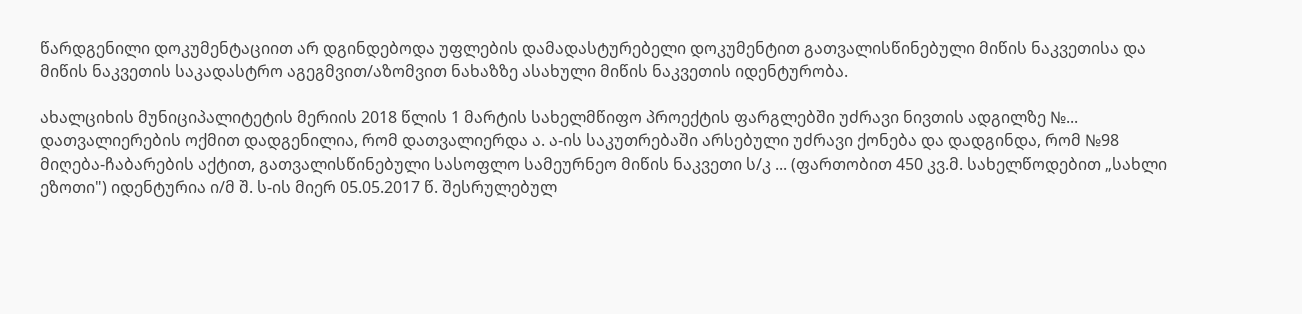წარდგენილი დოკუმენტაციით არ დგინდებოდა უფლების დამადასტურებელი დოკუმენტით გათვალისწინებული მიწის ნაკვეთისა და მიწის ნაკვეთის საკადასტრო აგეგმვით/აზომვით ნახაზზე ასახული მიწის ნაკვეთის იდენტურობა.

ახალციხის მუნიციპალიტეტის მერიის 2018 წლის 1 მარტის სახელმწიფო პროექტის ფარგლებში უძრავი ნივთის ადგილზე №... დათვალიერების ოქმით დადგენილია, რომ დათვალიერდა ა. ა-ის საკუთრებაში არსებული უძრავი ქონება და დადგინდა, რომ №98 მიღება-ჩაბარების აქტით, გათვალისწინებული სასოფლო სამეურნეო მიწის ნაკვეთი ს/კ ... (ფართობით 450 კვ.მ. სახელწოდებით „სახლი ეზოთი") იდენტურია ი/მ შ. ს-ის მიერ 05.05.2017 წ. შესრულებულ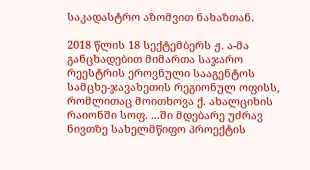საკადასტრო აზომვით ნახაზთან.

2018 წლის 18 სექტემბერს ჟ. ა-მა განცხადებით მიმართა საჯარო რეესტრის ეროვნული სააგენტოს სამცხე-ჯავახეთის რეგიონულ ოფისს, რომლითაც მოითხოვა ქ. ახალციხის რაიონში სოფ. ...ში მდებარე უძრავ ნივთზე სახელმწიფო პროექტის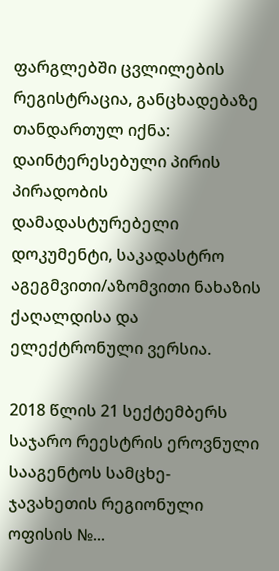ფარგლებში ცვლილების რეგისტრაცია, განცხადებაზე თანდართულ იქნა: დაინტერესებული პირის პირადობის დამადასტურებელი დოკუმენტი, საკადასტრო აგეგმვითი/აზომვითი ნახაზის ქაღალდისა და ელექტრონული ვერსია.

2018 წლის 21 სექტემბერს საჯარო რეესტრის ეროვნული სააგენტოს სამცხე- ჯავახეთის რეგიონული ოფისის №...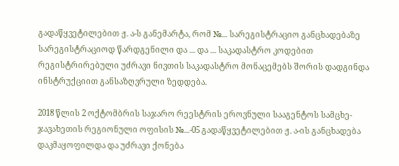გადაწყვეტილებით ჟ. ა-ს განემარტა, რომ №... სარეგისტრაციო განცხადებაზე სარეგისტრაციოდ წარდგენილი და ... და ... საკადასტრო კოდებით რეგისტრირებული უძრავი ნივთის საკადასტრო მონაცემებს შორის დადგინდა ინსტრუქციით განსაზღვრული ზედდება.

2018 წლის 2 ოქტომბრის საჯარო რეესტრის ეროვნული სააგენტოს სამცხე-ჯავახეთის რეგიონული ოფისის №...-05 გადაწყვეტილებით ჟ. ა-ის განცხადება დაკმაყოფილდა და უძრავი ქონება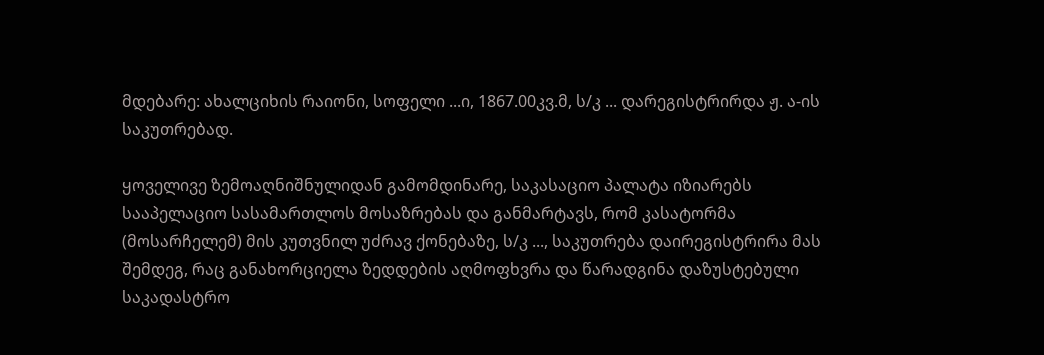მდებარე: ახალციხის რაიონი, სოფელი ...ი, 1867.00კვ.მ, ს/კ ... დარეგისტრირდა ჟ. ა-ის საკუთრებად.

ყოველივე ზემოაღნიშნულიდან გამომდინარე, საკასაციო პალატა იზიარებს სააპელაციო სასამართლოს მოსაზრებას და განმარტავს, რომ კასატორმა (მოსარჩელემ) მის კუთვნილ უძრავ ქონებაზე, ს/კ ..., საკუთრება დაირეგისტრირა მას შემდეგ, რაც განახორციელა ზედდების აღმოფხვრა და წარადგინა დაზუსტებული საკადასტრო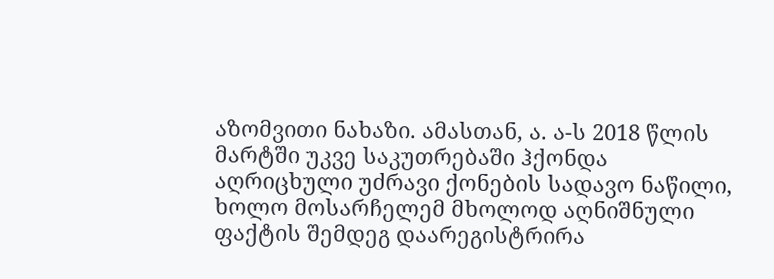აზომვითი ნახაზი. ამასთან, ა. ა-ს 2018 წლის მარტში უკვე საკუთრებაში ჰქონდა აღრიცხული უძრავი ქონების სადავო ნაწილი, ხოლო მოსარჩელემ მხოლოდ აღნიშნული ფაქტის შემდეგ დაარეგისტრირა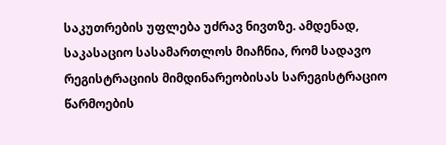საკუთრების უფლება უძრავ ნივთზე. ამდენად, საკასაციო სასამართლოს მიაჩნია, რომ სადავო რეგისტრაციის მიმდინარეობისას სარეგისტრაციო წარმოების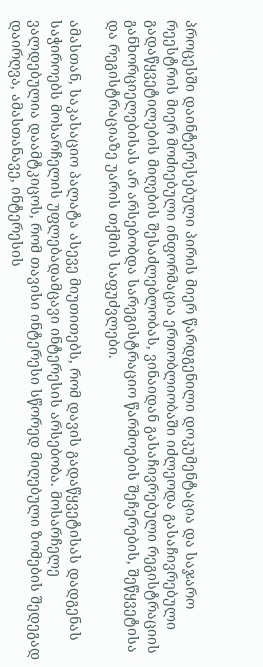პროცესში დაინტერესებული პირის მიერ წარდგენილი დოკუმენტაცია და საჯარო რეესტრის მიერ მოძიებული ინფორმაცია ერთობლიობაში იძლეოდა გასაჩივრებული გადაწყვეტილების მიღების შესაძლებლობას, ვინაიდან გასაჩივრებული რეგისტრაციის განხორციელებისას არ არსებობდა სარეგისტრაციო წარმოების შეჩერების, შეწყვეტისა და რეგისტრაციაზე უარის თქმის საფუძვლები.

ამასთან, საკასაციო პალატა ასევე მიუთითებს, რომ დავის გადაწყვეტისას დადგენას საჭიროებს მოსარჩელის უფლებადამცავი ინტერესის არსებობა. მოსარჩელე ვალდებულია დაამტკიცოს, რომ თავისი ინტერესი სწორედ მიღებული ზომების შედეგად დაირღვა, ამასთანავე, ინტერესის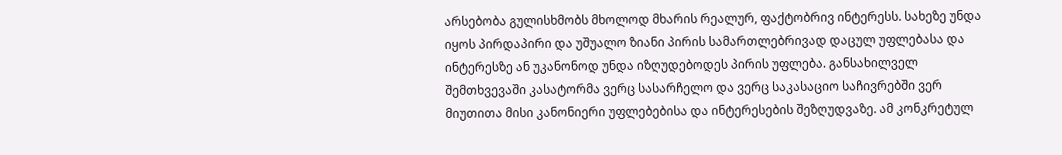არსებობა გულისხმობს მხოლოდ მხარის რეალურ, ფაქტობრივ ინტერესს. სახეზე უნდა იყოს პირდაპირი და უშუალო ზიანი პირის სამართლებრივად დაცულ უფლებასა და ინტერესზე ან უკანონოდ უნდა იზღუდებოდეს პირის უფლება. განსახილველ შემთხვევაში კასატორმა ვერც სასარჩელო და ვერც საკასაციო საჩივრებში ვერ მიუთითა მისი კანონიერი უფლებებისა და ინტერესების შეზღუდვაზე. ამ კონკრეტულ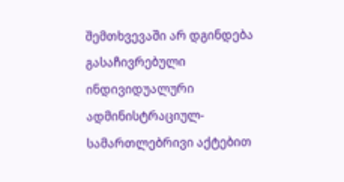შემთხვევაში არ დგინდება გასაჩივრებული ინდივიდუალური ადმინისტრაციულ-სამართლებრივი აქტებით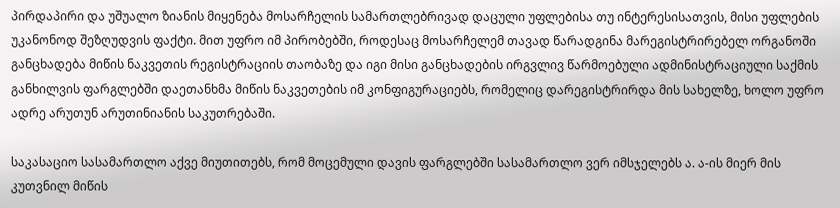პირდაპირი და უშუალო ზიანის მიყენება მოსარჩელის სამართლებრივად დაცული უფლებისა თუ ინტერესისათვის, მისი უფლების უკანონოდ შეზღუდვის ფაქტი. მით უფრო იმ პირობებში, როდესაც მოსარჩელემ თავად წარადგინა მარეგისტრირებელ ორგანოში განცხადება მიწის ნაკვეთის რეგისტრაციის თაობაზე და იგი მისი განცხადების ირგვლივ წარმოებული ადმინისტრაციული საქმის განხილვის ფარგლებში დაეთანხმა მიწის ნაკვეთების იმ კონფიგურაციებს, რომელიც დარეგისტრირდა მის სახელზე, ხოლო უფრო ადრე არუთუნ არუთინიანის საკუთრებაში.

საკასაციო სასამართლო აქვე მიუთითებს, რომ მოცემული დავის ფარგლებში სასამართლო ვერ იმსჯელებს ა. ა-ის მიერ მის კუთვნილ მიწის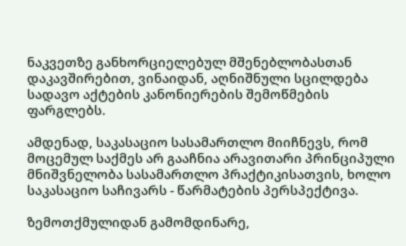ნაკვეთზე განხორციელებულ მშენებლობასთან დაკავშირებით, ვინაიდან, აღნიშნული სცილდება სადავო აქტების კანონიერების შემოწმების ფარგლებს.

ამდენად, საკასაციო სასამართლო მიიჩნევს, რომ მოცემულ საქმეს არ გააჩნია არავითარი პრინციპული მნიშვნელობა სასამართლო პრაქტიკისათვის, ხოლო საკასაციო საჩივარს - წარმატების პერსპექტივა.

ზემოთქმულიდან გამომდინარე,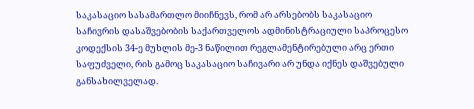საკასაციო სასამართლო მიიჩნევს, რომ არ არსებობს საკასაციო საჩივრის დასაშვებობის საქართველოს ადმინისტრაციული საპროცესო კოდექსის 34-ე მუხლის მე-3 ნაწილით რეგლამენტირებული არც ერთი საფუძველი, რის გამოც საკასაციო საჩივარი არ უნდა იქნეს დაშვებული განსახილველად.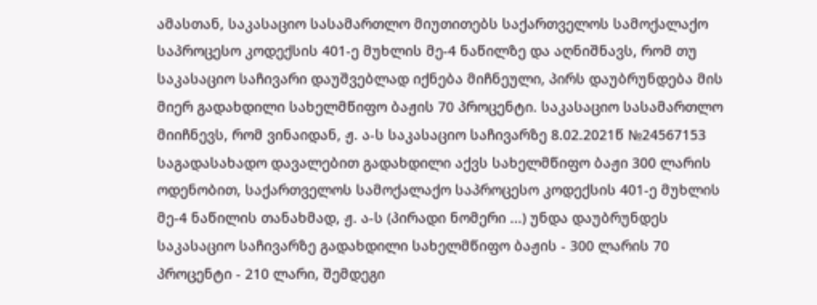ამასთან, საკასაციო სასამართლო მიუთითებს საქართველოს სამოქალაქო საპროცესო კოდექსის 401-ე მუხლის მე-4 ნაწილზე და აღნიშნავს, რომ თუ საკასაციო საჩივარი დაუშვებლად იქნება მიჩნეული, პირს დაუბრუნდება მის მიერ გადახდილი სახელმწიფო ბაჟის 70 პროცენტი. საკასაციო სასამართლო მიიჩნევს, რომ ვინაიდან, ჟ. ა-ს საკასაციო საჩივარზე 8.02.2021წ №24567153 საგადასახადო დავალებით გადახდილი აქვს სახელმწიფო ბაჟი 300 ლარის ოდენობით, საქართველოს სამოქალაქო საპროცესო კოდექსის 401-ე მუხლის მე-4 ნაწილის თანახმად, ჟ. ა-ს (პირადი ნომერი ...) უნდა დაუბრუნდეს საკასაციო საჩივარზე გადახდილი სახელმწიფო ბაჟის - 300 ლარის 70 პროცენტი - 210 ლარი, შემდეგი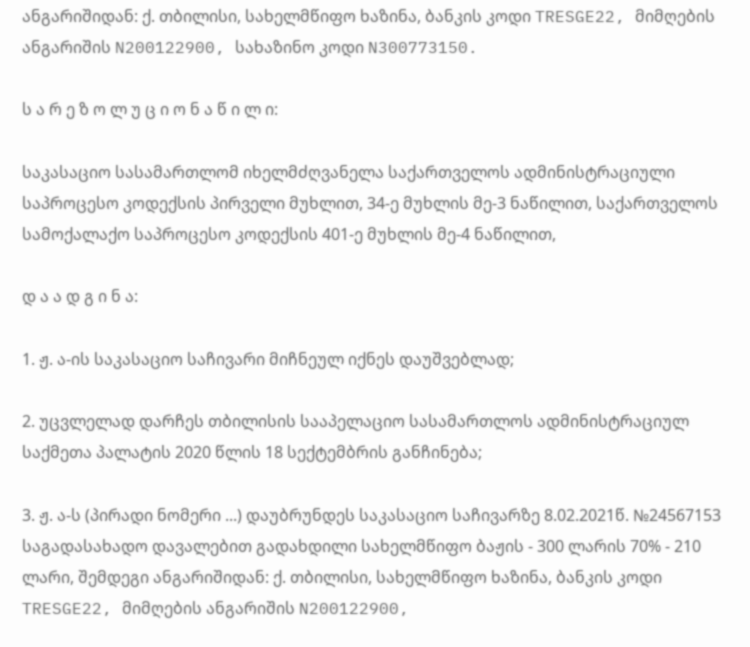ანგარიშიდან: ქ. თბილისი, სახელმწიფო ხაზინა, ბანკის კოდი TRESGE22, მიმღების ანგარიშის N200122900, სახაზინო კოდი N300773150.

ს ა რ ე ზ ო ლ უ ც ი ო ნ ა წ ი ლ ი:

საკასაციო სასამართლომ იხელმძღვანელა საქართველოს ადმინისტრაციული საპროცესო კოდექსის პირველი მუხლით, 34-ე მუხლის მე-3 ნაწილით, საქართველოს სამოქალაქო საპროცესო კოდექსის 401-ე მუხლის მე-4 ნაწილით,

დ ა ა დ გ ი ნ ა:

1. ჟ. ა-ის საკასაციო საჩივარი მიჩნეულ იქნეს დაუშვებლად;

2. უცვლელად დარჩეს თბილისის სააპელაციო სასამართლოს ადმინისტრაციულ საქმეთა პალატის 2020 წლის 18 სექტემბრის განჩინება;

3. ჟ. ა-ს (პირადი ნომერი ...) დაუბრუნდეს საკასაციო საჩივარზე 8.02.2021წ. №24567153 საგადასახადო დავალებით გადახდილი სახელმწიფო ბაჟის - 300 ლარის 70% - 210 ლარი, შემდეგი ანგარიშიდან: ქ. თბილისი, სახელმწიფო ხაზინა, ბანკის კოდი TRESGE22, მიმღების ანგარიშის N200122900,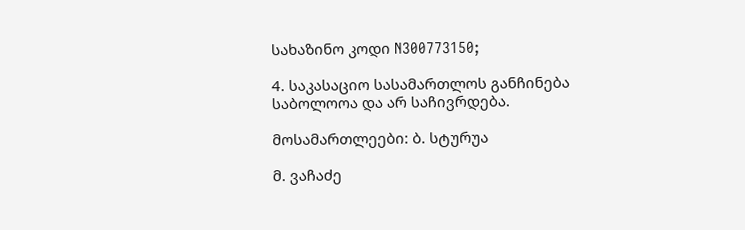სახაზინო კოდი N300773150;

4. საკასაციო სასამართლოს განჩინება საბოლოოა და არ საჩივრდება.

მოსამართლეები: ბ. სტურუა

მ. ვაჩაძე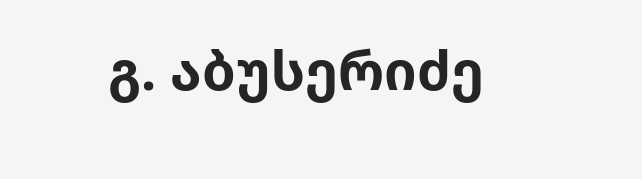გ. აბუსერიძე